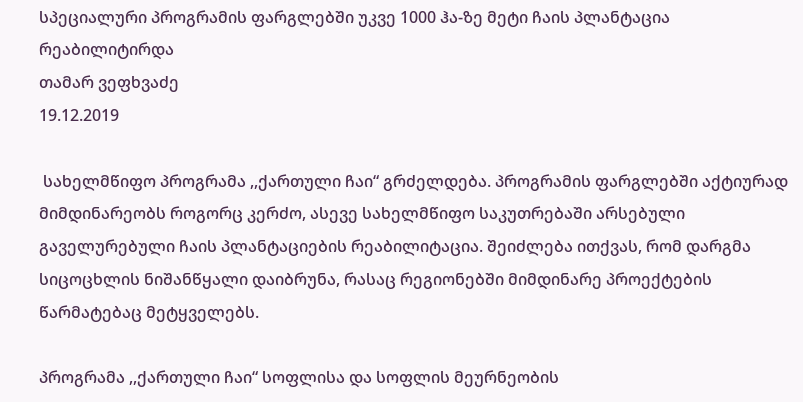სპეციალური პროგრამის ფარგლებში უკვე 1000 ჰა-ზე მეტი ჩაის პლანტაცია რეაბილიტირდა
თამარ ვეფხვაძე
19.12.2019

 სახელმწიფო პროგრამა ,,ქართული ჩაი“ გრძელდება. პროგრამის ფარგლებში აქტიურად მიმდინარეობს როგორც კერძო, ასევე სახელმწიფო საკუთრებაში არსებული გაველურებული ჩაის პლანტაციების რეაბილიტაცია. შეიძლება ითქვას, რომ დარგმა სიცოცხლის ნიშანწყალი დაიბრუნა, რასაც რეგიონებში მიმდინარე პროექტების წარმატებაც მეტყველებს.

პროგრამა ,,ქართული ჩაი“ სოფლისა და სოფლის მეურნეობის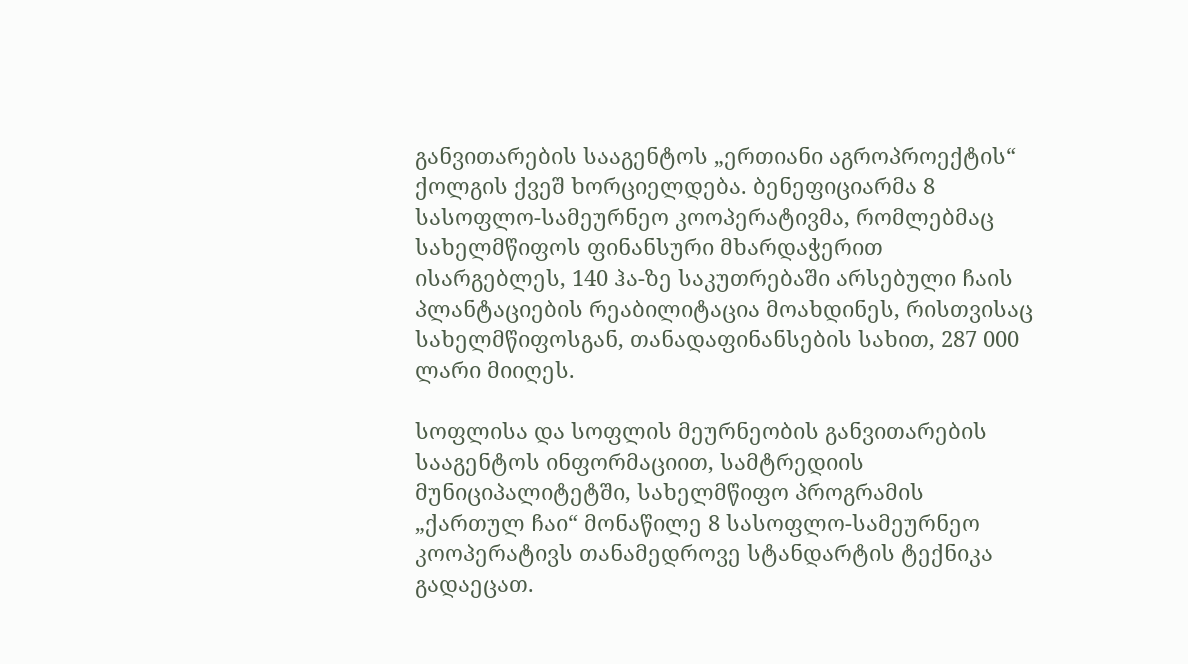განვითარების სააგენტოს „ერთიანი აგროპროექტის“ ქოლგის ქვეშ ხორციელდება. ბენეფიციარმა 8 სასოფლო-სამეურნეო კოოპერატივმა, რომლებმაც სახელმწიფოს ფინანსური მხარდაჭერით ისარგებლეს, 140 ჰა-ზე საკუთრებაში არსებული ჩაის პლანტაციების რეაბილიტაცია მოახდინეს, რისთვისაც სახელმწიფოსგან, თანადაფინანსების სახით, 287 000 ლარი მიიღეს.

სოფლისა და სოფლის მეურნეობის განვითარების  სააგენტოს ინფორმაციით, სამტრედიის მუნიციპალიტეტში, სახელმწიფო პროგრამის „ქართულ ჩაი“ მონაწილე 8 სასოფლო-სამეურნეო კოოპერატივს თანამედროვე სტანდარტის ტექნიკა გადაეცათ.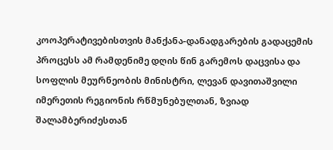კოოპერატივებისთვის მანქანა-დანადგარების გადაცემის პროცესს ამ რამდენიმე დღის წინ გარემოს დაცვისა და სოფლის მეურნეობის მინისტრი, ლევან დავითაშვილი იმერეთის რეგიონის რწმუნებულთან, ზვიად შალამბერიძესთან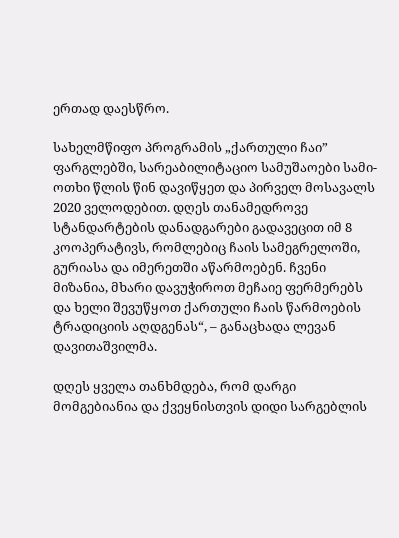ერთად დაესწრო.

სახელმწიფო პროგრამის „ქართული ჩაი” ფარგლებში, სარეაბილიტაციო სამუშაოები სამი-ოთხი წლის წინ დავიწყეთ და პირველ მოსავალს 2020 ველოდებით. დღეს თანამედროვე სტანდარტების დანადგარები გადავეცით იმ 8 კოოპერატივს, რომლებიც ჩაის სამეგრელოში, გურიასა და იმერეთში აწარმოებენ. ჩვენი მიზანია, მხარი დავუჭიროთ მეჩაიე ფერმერებს და ხელი შევუწყოთ ქართული ჩაის წარმოების ტრადიციის აღდგენას“, – განაცხადა ლევან დავითაშვილმა.

დღეს ყველა თანხმდება, რომ დარგი მომგებიანია და ქვეყნისთვის დიდი სარგებლის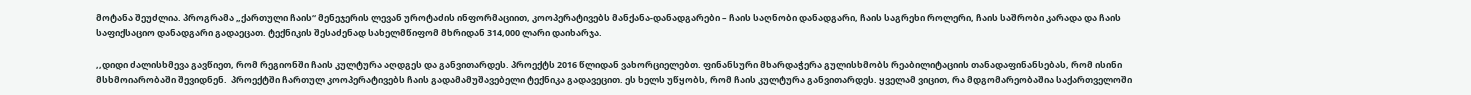მოტანა შეუძლია. პროგრამა „ქართული ჩაის“ მენეჯერის ლევან უროტაძის ინფორმაციით, კოოპერატივებს მანქანა-დანადგარები – ჩაის საღნობი დანადგარი, ჩაის საგრეხი როლერი, ჩაის საშრობი კარადა და ჩაის საფიქსაციო დანადგარი გადაეცათ. ტექნიკის შესაძენად სახელმწიფომ მხრიდან 314,000 ლარი დაიხარჯა.

,,დიდი ძალისხმევა გავწიეთ, რომ რეგიონში ჩაის კულტურა აღდგეს და განვითარდეს. პროექტს 2016 წლიდან ვახორციელებთ. ფინანსური მხარდაჭერა გულისხმობს რეაბილიტაციის თანადაფინანსებას, რომ ისინი მსხმოიარობაში შევიდნენ.  პროექტში ჩართულ კოოპერატივებს ჩაის გადამამუშავებელი ტექნიკა გადავეცით. ეს ხელს უწყობს, რომ ჩაის კულტურა განვითარდეს. ყველამ ვიცით, რა მდგომარეობაშია საქართველოში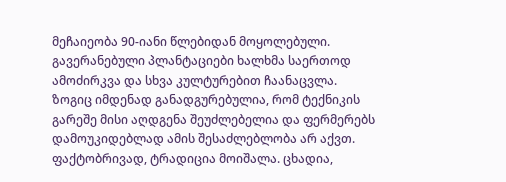მეჩაიეობა 90-იანი წლებიდან მოყოლებული. გავერანებული პლანტაციები ხალხმა საერთოდ ამოძირკვა და სხვა კულტურებით ჩაანაცვლა. ზოგიც იმდენად განადგურებულია, რომ ტექნიკის გარეშე მისი აღდგენა შეუძლებელია და ფერმერებს დამოუკიდებლად ამის შესაძლებლობა არ აქვთ. ფაქტობრივად, ტრადიცია მოიშალა. ცხადია,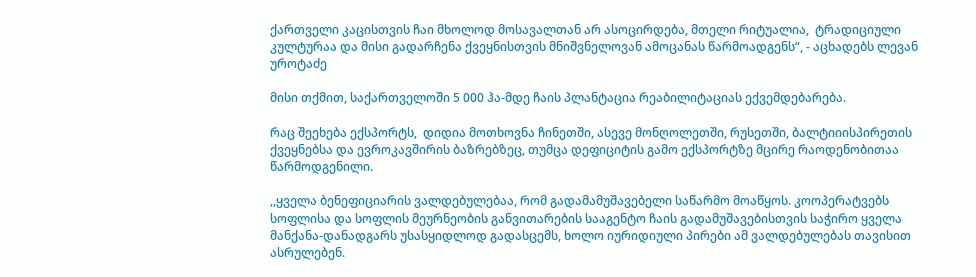ქართველი კაცისთვის ჩაი მხოლოდ მოსავალთან არ ასოცირდება, მთელი რიტუალია,  ტრადიციული კულტურაა და მისი გადარჩენა ქვეყნისთვის მნიშვნელოვან ამოცანას წარმოადგენს“, - აცხადებს ლევან უროტაძე

მისი თქმით, საქართველოში 5 000 ჰა-მდე ჩაის პლანტაცია რეაბილიტაციას ექვემდებარება.

რაც შეეხება ექსპორტს,  დიდია მოთხოვნა ჩინეთში, ასევე მონღოლეთში, რუსეთში, ბალტიიისპირეთის ქვეყნებსა და ევროკავშირის ბაზრებზეც, თუმცა დეფიციტის გამო ექსპორტზე მცირე რაოდენობითაა წარმოდგენილი.

,,ყველა ბენეფიციარის ვალდებულებაა, რომ გადამამუშავებელი საწარმო მოაწყოს. კოოპერატვებს სოფლისა და სოფლის მეურნეობის განვითარების სააგენტო ჩაის გადამუშავებისთვის საჭირო ყველა მანქანა-დანადგარს უსასყიდლოდ გადასცემს, ხოლო იურიდიული პირები ამ ვალდებულებას თავისით ასრულებენ.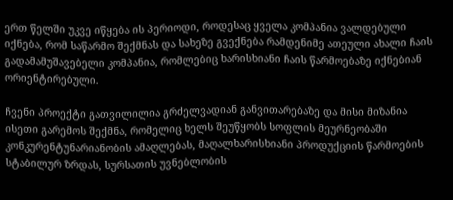ერთ წელში უკვე იწყება ის პერიოდი, როდესაც ყველა კომპანია ვალდებული იქნება, რომ საწარმო შექმნას და სახეზე გვექნება რამდენიმე ათეული ახალი ჩაის გადამამუშავებელი კომპანია, რომლებიც ხარისხიანი ჩაის წარმოებაზე იქნებიან ორიენტირებული.

ჩვენი პროექტი გათვილილია გრძელვადიან განვითარებაზე და მისი მიზანია ისეთი გარემოს შექმნა, რომელიც ხელს შეუწყობს სოფლის მეურნეობაში კონკურენტუნარიანობის ამაღლებას, მაღალხარისხიანი პროდუქციის წარმოების სტაბილურ ზრდას, სურსათის უვნებლობის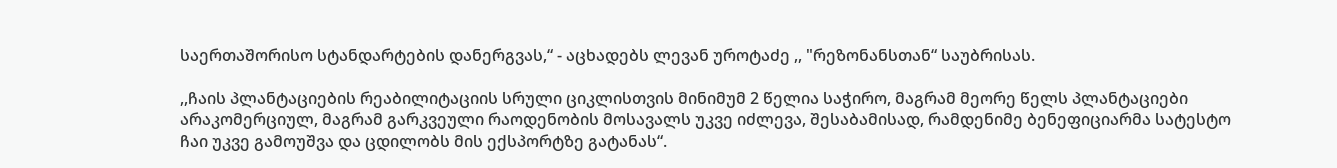საერთაშორისო სტანდარტების დანერგვას,“ - აცხადებს ლევან უროტაძე ,, "რეზონანსთან“ საუბრისას.

,,ჩაის პლანტაციების რეაბილიტაციის სრული ციკლისთვის მინიმუმ 2 წელია საჭირო, მაგრამ მეორე წელს პლანტაციები არაკომერციულ, მაგრამ გარკვეული რაოდენობის მოსავალს უკვე იძლევა, შესაბამისად, რამდენიმე ბენეფიციარმა სატესტო ჩაი უკვე გამოუშვა და ცდილობს მის ექსპორტზე გატანას“.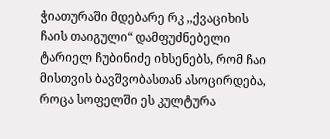ჭიათურაში მდებარე რკ ,,ქვაციხის ჩაის თაიგული“ დამფუძნებელი ტარიელ ჩუბინიძე იხსენებს, რომ ჩაი მისთვის ბავშვობასთან ასოცირდება, როცა სოფელში ეს კულტურა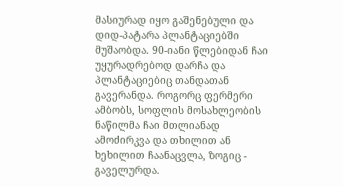მასიურად იყო გაშენებული და დიდ-პატარა პლანტაციებში მუშაობდა. 90-იანი წლებიდან ჩაი უყურადრებოდ დარჩა და პლანტაციებიც თანდათან გავერანდა. როგორც ფერმერი ამბობს, სოფლის მოსახლეობის ნაწილმა ჩაი მთლიანად ამოძირკვა და თხილით ან ხეხილით ჩაანაცვლა, ზოგიც - გაველურდა.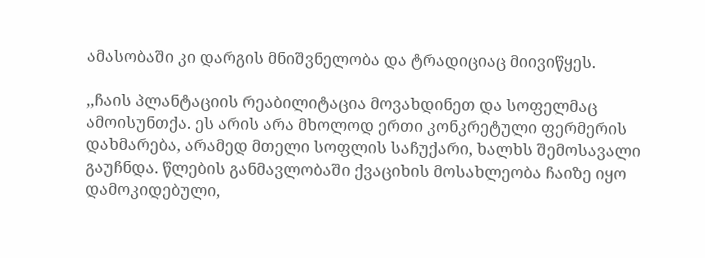ამასობაში კი დარგის მნიშვნელობა და ტრადიციაც მიივიწყეს.

,,ჩაის პლანტაციის რეაბილიტაცია მოვახდინეთ და სოფელმაც ამოისუნთქა. ეს არის არა მხოლოდ ერთი კონკრეტული ფერმერის დახმარება, არამედ მთელი სოფლის საჩუქარი, ხალხს შემოსავალი გაუჩნდა. წლების განმავლობაში ქვაციხის მოსახლეობა ჩაიზე იყო დამოკიდებული,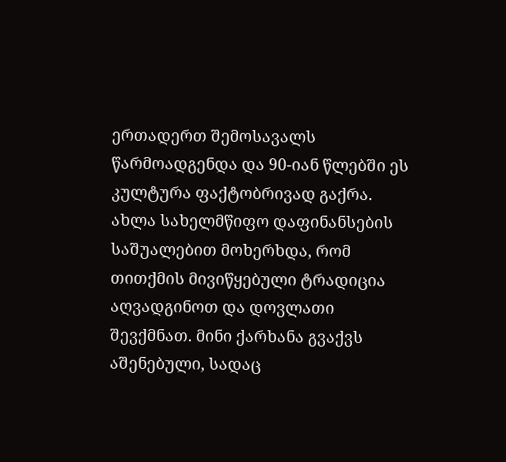ერთადერთ შემოსავალს წარმოადგენდა და 90-იან წლებში ეს კულტურა ფაქტობრივად გაქრა. ახლა სახელმწიფო დაფინანსების საშუალებით მოხერხდა, რომ თითქმის მივიწყებული ტრადიცია აღვადგინოთ და დოვლათი შევქმნათ. მინი ქარხანა გვაქვს აშენებული, სადაც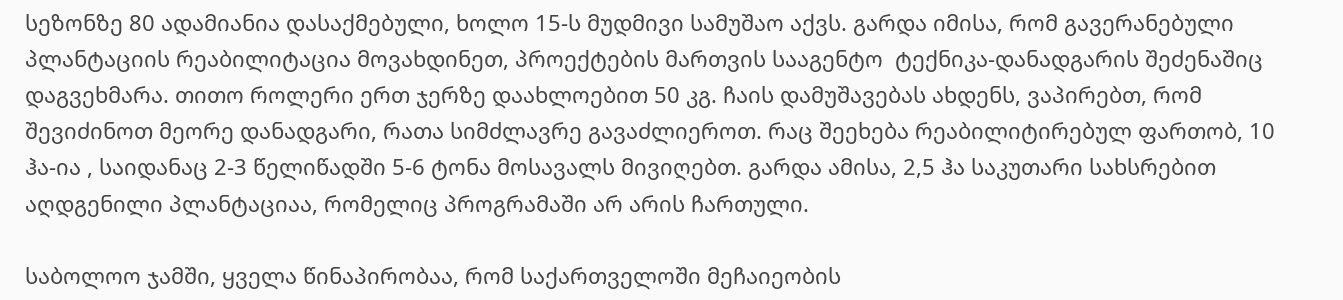სეზონზე 80 ადამიანია დასაქმებული, ხოლო 15-ს მუდმივი სამუშაო აქვს. გარდა იმისა, რომ გავერანებული პლანტაციის რეაბილიტაცია მოვახდინეთ, პროექტების მართვის სააგენტო  ტექნიკა-დანადგარის შეძენაშიც დაგვეხმარა. თითო როლერი ერთ ჯერზე დაახლოებით 50 კგ. ჩაის დამუშავებას ახდენს, ვაპირებთ, რომ შევიძინოთ მეორე დანადგარი, რათა სიმძლავრე გავაძლიეროთ. რაც შეეხება რეაბილიტირებულ ფართობ, 10 ჰა-ია , საიდანაც 2-3 წელიწადში 5-6 ტონა მოსავალს მივიღებთ. გარდა ამისა, 2,5 ჰა საკუთარი სახსრებით აღდგენილი პლანტაციაა, რომელიც პროგრამაში არ არის ჩართული.

საბოლოო ჯამში, ყველა წინაპირობაა, რომ საქართველოში მეჩაიეობის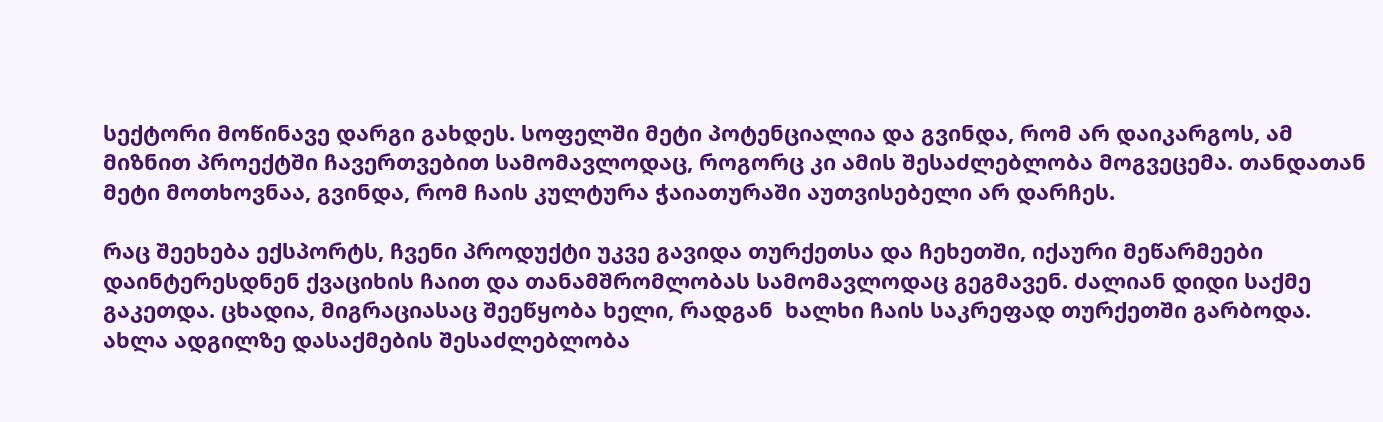სექტორი მოწინავე დარგი გახდეს. სოფელში მეტი პოტენციალია და გვინდა, რომ არ დაიკარგოს, ამ მიზნით პროექტში ჩავერთვებით სამომავლოდაც, როგორც კი ამის შესაძლებლობა მოგვეცემა. თანდათან მეტი მოთხოვნაა, გვინდა, რომ ჩაის კულტურა ჭაიათურაში აუთვისებელი არ დარჩეს.

რაც შეეხება ექსპორტს, ჩვენი პროდუქტი უკვე გავიდა თურქეთსა და ჩეხეთში, იქაური მეწარმეები დაინტერესდნენ ქვაციხის ჩაით და თანამშრომლობას სამომავლოდაც გეგმავენ. ძალიან დიდი საქმე გაკეთდა. ცხადია, მიგრაციასაც შეეწყობა ხელი, რადგან  ხალხი ჩაის საკრეფად თურქეთში გარბოდა. ახლა ადგილზე დასაქმების შესაძლებლობა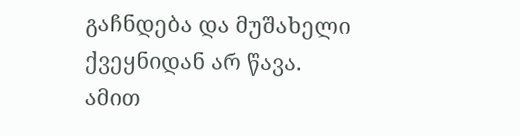გაჩნდება და მუშახელი ქვეყნიდან არ წავა. ამით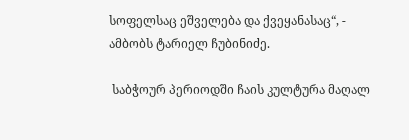სოფელსაც ეშველება და ქვეყანასაც“, - ამბობს ტარიელ ჩუბინიძე.

 საბჭოურ პერიოდში ჩაის კულტურა მაღალ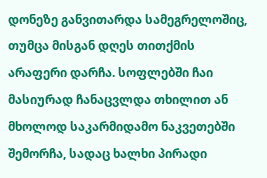დონეზე განვითარდა სამეგრელოშიც, თუმცა მისგან დღეს თითქმის არაფერი დარჩა. სოფლებში ჩაი მასიურად ჩანაცვლდა თხილით ან მხოლოდ საკარმიდამო ნაკვეთებში შემორჩა, სადაც ხალხი პირადი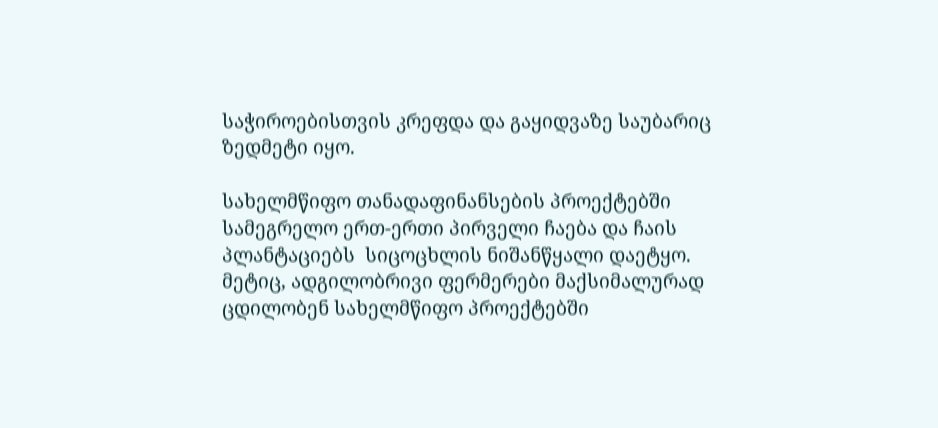საჭიროებისთვის კრეფდა და გაყიდვაზე საუბარიც ზედმეტი იყო.

სახელმწიფო თანადაფინანსების პროექტებში სამეგრელო ერთ-ერთი პირველი ჩაება და ჩაის პლანტაციებს  სიცოცხლის ნიშანწყალი დაეტყო. მეტიც, ადგილობრივი ფერმერები მაქსიმალურად ცდილობენ სახელმწიფო პროექტებში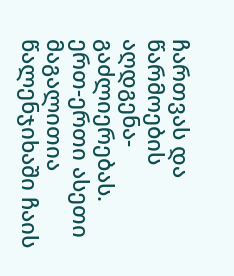ჩართვას და წარმოების აღდგენა-გაძლიერებას. ერთ-ერთი ასეთი მაგალითია წალენჯიხაში ჩაის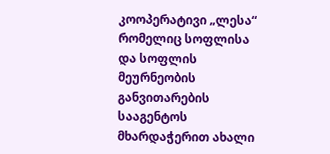კოოპერატივი „ლესა“ რომელიც სოფლისა და სოფლის მეურნეობის განვითარების სააგენტოს მხარდაჭერით ახალი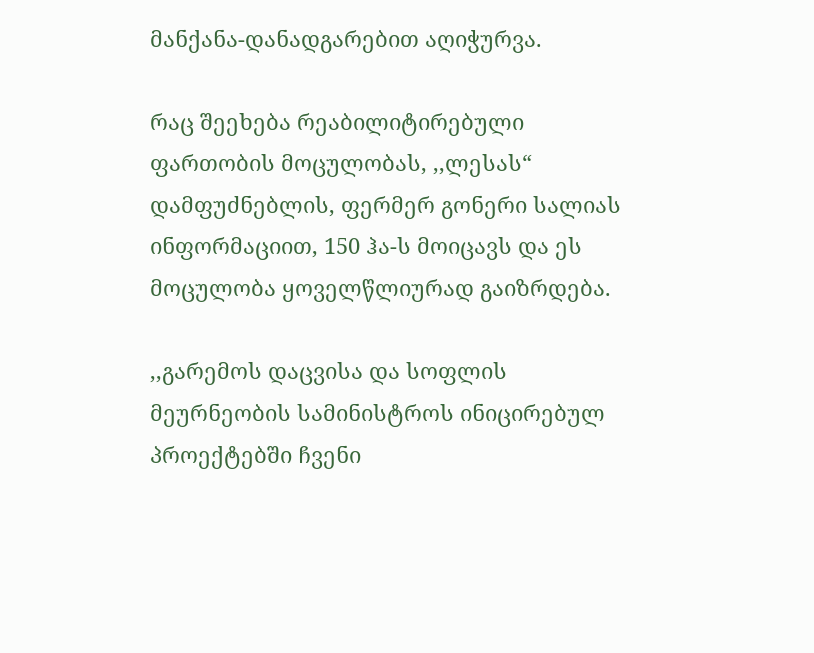მანქანა-დანადგარებით აღიჭურვა.

რაც შეეხება რეაბილიტირებული ფართობის მოცულობას, ,,ლესას“ დამფუძნებლის, ფერმერ გონერი სალიას ინფორმაციით, 150 ჰა-ს მოიცავს და ეს მოცულობა ყოველწლიურად გაიზრდება.

,,გარემოს დაცვისა და სოფლის მეურნეობის სამინისტროს ინიცირებულ პროექტებში ჩვენი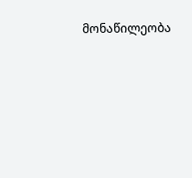მონაწილეობა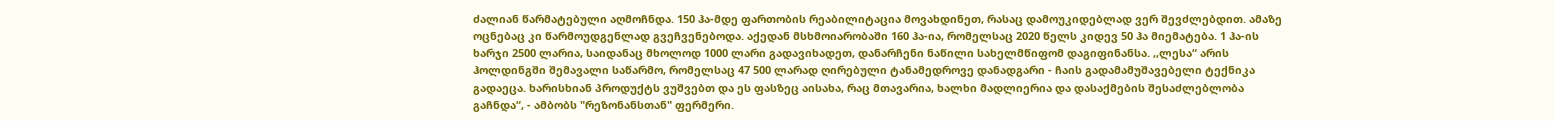ძალიან წარმატებული აღმოჩნდა. 150 ჰა-მდე ფართობის რეაბილიტაცია მოვახდინეთ, რასაც დამოუკიდებლად ვერ შევძლებდით. ამაზე ოცნებაც კი წარმოუდგენლად გვეჩვენებოდა. აქედან მსხმოიარობაში 160 ჰა-ია, რომელსაც 2020 წელს კიდევ 50 ჰა მიემატება. 1 ჰა-ის ხარჯი 2500 ლარია, საიდანაც მხოლოდ 1000 ლარი გადავიხადეთ, დანარჩენი ნაწილი სახელმწიფომ დაგიფინანსა. ,,ლესა“ არის ჰოლდინგში შემავალი საწარმო, რომელსაც 47 500 ლარად ღირებული ტანამედროვე დანადგარი - ჩაის გადამამუშავებელი ტექნიკა გადაეცა. ხარისხიან პროდუქტს ვუშვებთ და ეს ფასზეც აისახა, რაც მთავარია, ხალხი მადლიერია და დასაქმების შესაძლებლობა გაჩნდა“, - ამბობს "რეზონანსთან" ფერმერი.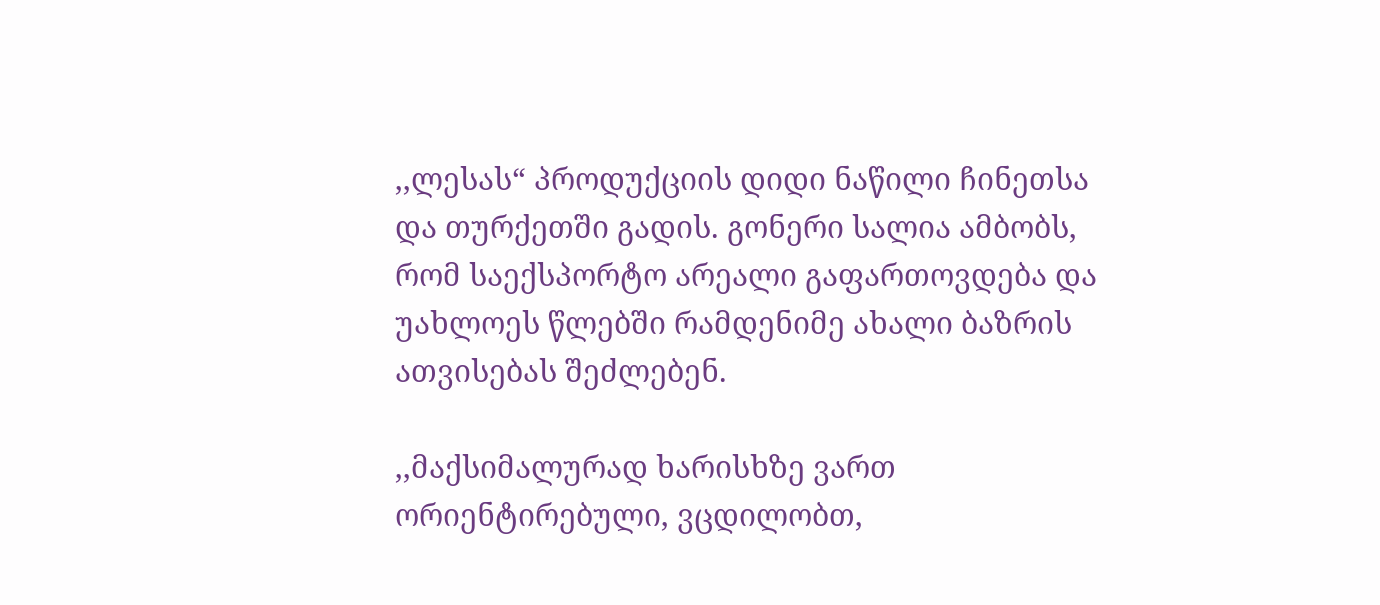,,ლესას“ პროდუქციის დიდი ნაწილი ჩინეთსა და თურქეთში გადის. გონერი სალია ამბობს, რომ საექსპორტო არეალი გაფართოვდება და უახლოეს წლებში რამდენიმე ახალი ბაზრის ათვისებას შეძლებენ.

,,მაქსიმალურად ხარისხზე ვართ ორიენტირებული, ვცდილობთ,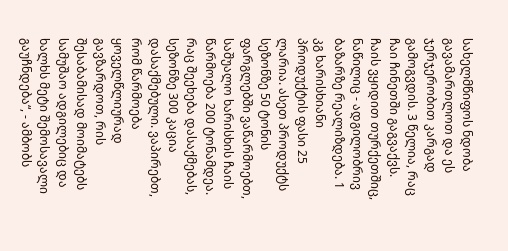სახელმწიფოს ნდობა გავამართლოთ და ეს ჯერჯერობით კარგად გამოგვდის. 3 წელია, რაც ჩაი ჩინეთში გაგვაქვს. ჩაის ვყიდით თურქეთშიც, ნაწილიც - ადგილობრივ ბაზარზე რეალიზდება. 1 კგ ხარისხიანი პროდუქტის ფასი 25 ლარია. ასეთ პროდუქტს სეზონზე 50 ტონის ფარგლებში ვაწარმოებთ, საშუალო ხარისხის ჩაის წარმოება 200 ტონამდეა. რაც შეეხება დასაქმებას, სეზონზე 300 კაცია დასაქმებული. ვაპირებთ, რომ წარმოება ყოველწლიურად გავზარდოთ, რის შესაბამისად მოიმატებს სამუშაო ადგილებიც და ხალხს მეტი შემოსავალი გაუჩნდება“, - ამბობს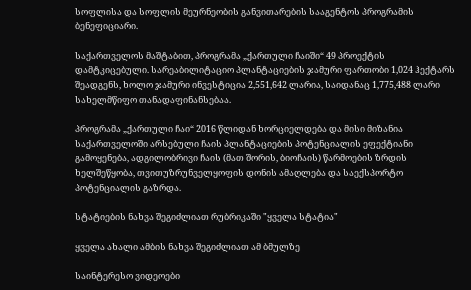სოფლისა და სოფლის მეურნეობის განვითარების სააგენტოს პროგრამის ბენეფიციარი.

საქართველოს მაშტაბით, პროგრამა „ქართული ჩაიში“ 49 პროექტის დამტკიცებული. სარეაბილიტაციო პლანტაციების ჯამური ფართობი 1,024 ჰექტარს შეადგენს, ხოლო ჯამური ინვესტიცია 2,551,642 ლარია, საიდანაც 1,775,488 ლარი სახელმწიფო თანადაფინანსებაა.

პროგრამა „ქართული ჩაი“ 2016 წლიდან ხორციელდება და მისი მიზანია საქართველოში არსებული ჩაის პლანტაციების პოტენციალის ეფექტიანი გამოყენება, ადგილობრივი ჩაის (მათ შორის, ბიოჩაის) წარმოების ზრდის ხელშეწყობა, თვითუზრუნველყოფის დონის ამაღლება და საექსპორტო პოტენციალის გაზრდა.

სტატიების ნახვა შეგიძლიათ რუბრიკაში "ყველა სტატია"

ყველა ახალი ამბის ნახვა შეგიძლიათ ამ ბმულზე

საინტერესო ვიდეოები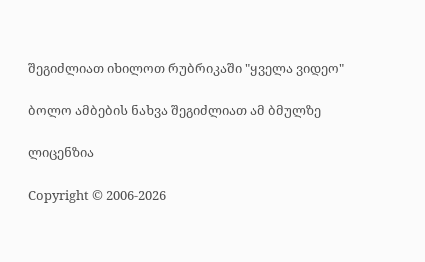შეგიძლიათ იხილოთ რუბრიკაში "ყველა ვიდეო"

ბოლო ამბების ნახვა შეგიძლიათ ამ ბმულზე

ლიცენზია

Copyright © 2006-2026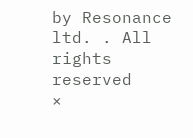by Resonance ltd. . All rights reserved
×